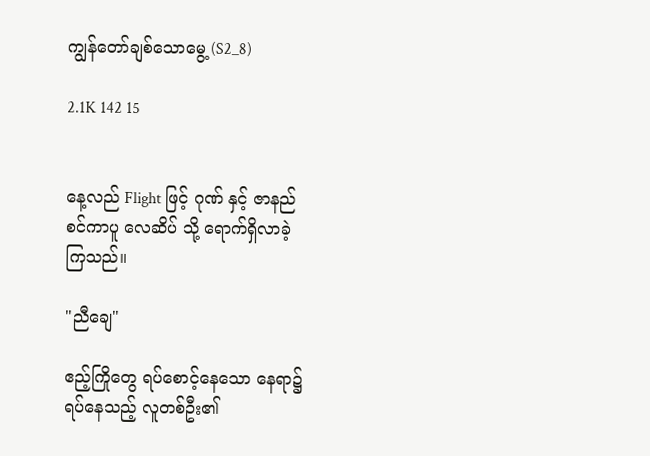ကျွန်တော်ချစ်သောမွေ့ (S2_8)

2.1K 142 15


နေ့လည် Flight ဖြင့် ဂုဏ် နှင့် ဇာနည်
စင်ကာပူ လေဆိပ် သို့ ရောက်ရှိလာခဲ့
ကြသည်။

"ညီချေ"

ဧည့်ကြိုတွေ ရပ်စောင့်နေသော နေရာ၌
ရပ်နေသည့် လူတစ်ဦး၏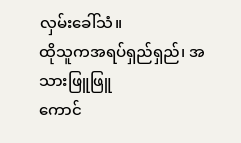လှမ်းခေါ်သံ။
ထိုသူကအရပ်ရှည်ရှည်၊ အသားဖြူဖြူ
ကောင်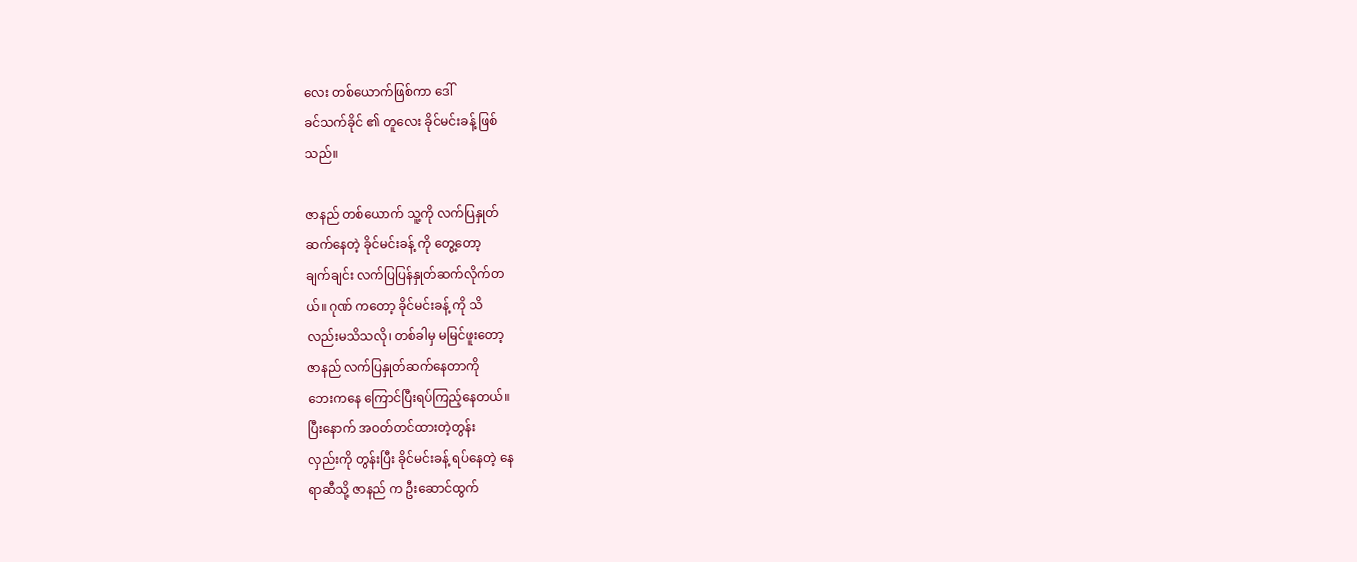လေး တစ်ယောက်ဖြစ်ကာ ဒေါ်
ခင်သက်ခိုင် ၏ တူလေး ခိုင်မင်းခန့် ဖြစ်
သည်။

ဇာနည် တစ်ယောက် သူ့ကို လက်ပြနှုတ်
ဆက်နေတဲ့ ခိုင်မင်းခန့် ကို တွေ့တော့
ချက်ချင်း လက်ပြပြန်နှုတ်ဆက်လိုက်တ
ယ်။ ဂုဏ် ကတော့ ခိုင်မင်းခန့် ကို သိ
လည်းမသိသလို၊ တစ်ခါမှ မမြင်ဖူးတော့
ဇာနည် လက်ပြနှုတ်ဆက်နေတာကို
ဘေးကနေ ကြောင်ပြီးရပ်ကြည့်နေတယ်။
ပြီးနောက် အဝတ်တင်ထားတဲ့တွန်း
လှည်းကို တွန်းပြီး ခိုင်မင်းခန့် ရပ်နေတဲ့ နေ
ရာဆီသို့ ဇာနည် က ဦးဆောင်ထွက်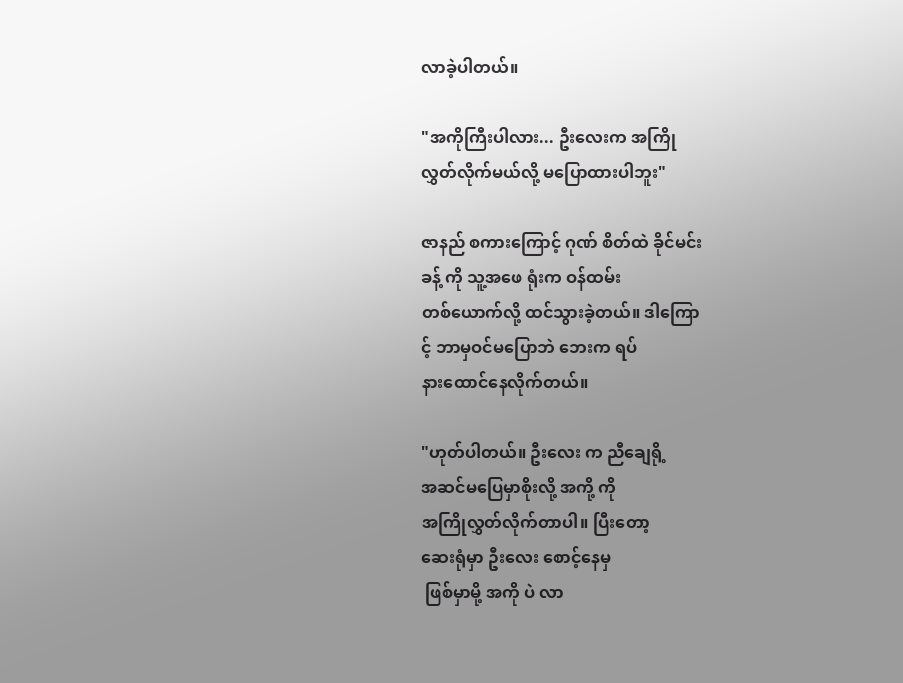လာခဲ့ပါတယ်။

"အကိုကြီးပါလား... ဦးလေးက အကြို
လွှတ်လိုက်မယ်လို့ မပြောထားပါဘူး"

ဇာနည် စကားကြောင့် ဂုဏ် စိတ်ထဲ ခိုင်မင်း
ခန့် ကို သူ့အဖေ ရုံးက ဝန်ထမ်း
တစ်ယောက်လို့ ထင်သွားခဲ့တယ်။ ဒါကြော
င့် ဘာမှဝင်မပြောဘဲ ဘေးက ရပ်
နားထောင်နေလိုက်တယ်။

"ဟုတ်ပါတယ်။ ဦးလေး က ညီချေရို့
အဆင်မပြေမှာစိုးလို့ အကို့ ကို
အကြိုလွှတ်လိုက်တာပါ။ ပြီးတော့
ဆေးရုံမှာ ဦးလေး စောင့်နေမှ
 ဖြစ်မှာမို့ အကို ပဲ လာ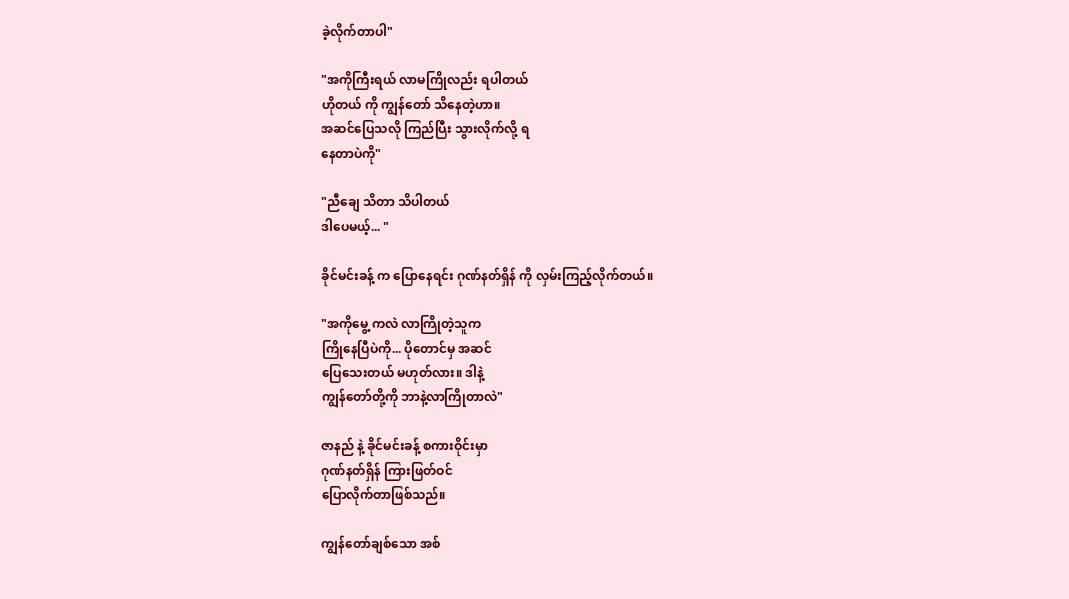ခဲ့လိုက်တာပါ"

"အကိုကြီးရယ် လာမကြိုလည်း ရပါတယ်
ဟိုတယ် ကို ကျွန်တော် သိနေတဲ့ဟာ။
အဆင်ပြေသလို ကြည်ပြီး သွားလိုက်လို့ ရ
နေတာပဲကို"

"ညီချေ သိတာ သိပါတယ်
ဒါပေမယ့်... "

ခိုင်မင်းခန့် က ပြောနေရင်း ဂုဏ်နတ်ရှိန် ကို လှမ်းကြည့်လိုက်တယ်။

"အကိုမွေ့ ကလဲ လာကြိုတဲ့သူက
ကြိုနေပြီပဲကို... ပိုတောင်မှ အဆင်
ပြေသေးတယ် မဟုတ်လား။ ဒါနဲ့
ကျွန်တော်တို့ကို ဘာနဲ့လာကြိုတာလဲ"

ဇာနည် နဲ့ ခိုင်မင်းခန့် စကားဝိုင်းမှာ
ဂုဏ်နတ်ရှိန် ကြားဖြတ်ဝင်
ပြောလိုက်တာဖြစ်သည်။

ကျွန်တော်ချစ်သော အစ်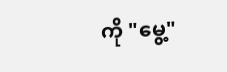ကို "မွေ့"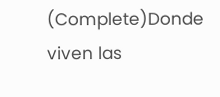(Complete)Donde viven las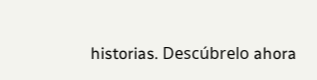historias. Descúbrelo ahora